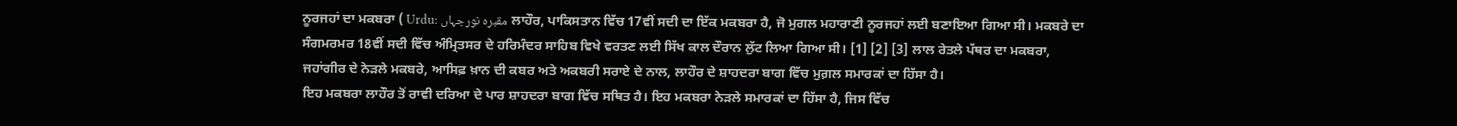ਨੂਰਜਹਾਂ ਦਾ ਮਕਬਰਾ ( Urdu: مقبرہ نورجہاں ਲਾਹੌਰ, ਪਾਕਿਸਤਾਨ ਵਿੱਚ 17ਵੀਂ ਸਦੀ ਦਾ ਇੱਕ ਮਕਬਰਾ ਹੈ, ਜੋ ਮੁਗਲ ਮਹਾਰਾਣੀ ਨੂਰਜਹਾਂ ਲਈ ਬਣਾਇਆ ਗਿਆ ਸੀ। ਮਕਬਰੇ ਦਾ ਸੰਗਮਰਮਰ 18ਵੀਂ ਸਦੀ ਵਿੱਚ ਅੰਮ੍ਰਿਤਸਰ ਦੇ ਹਰਿਮੰਦਰ ਸਾਹਿਬ ਵਿਖੇ ਵਰਤਣ ਲਈ ਸਿੱਖ ਕਾਲ ਦੌਰਾਨ ਲੁੱਟ ਲਿਆ ਗਿਆ ਸੀ। [1] [2] [3] ਲਾਲ ਰੇਤਲੇ ਪੱਥਰ ਦਾ ਮਕਬਰਾ, ਜਹਾਂਗੀਰ ਦੇ ਨੇੜਲੇ ਮਕਬਰੇ, ਆਸਿਫ਼ ਖ਼ਾਨ ਦੀ ਕਬਰ ਅਤੇ ਅਕਬਰੀ ਸਰਾਏ ਦੇ ਨਾਲ, ਲਾਹੌਰ ਦੇ ਸ਼ਾਹਦਰਾ ਬਾਗ ਵਿੱਚ ਮੁਗ਼ਲ ਸਮਾਰਕਾਂ ਦਾ ਹਿੱਸਾ ਹੈ।
ਇਹ ਮਕਬਰਾ ਲਾਹੌਰ ਤੋਂ ਰਾਵੀ ਦਰਿਆ ਦੇ ਪਾਰ ਸ਼ਾਹਦਰਾ ਬਾਗ ਵਿੱਚ ਸਥਿਤ ਹੈ। ਇਹ ਮਕਬਰਾ ਨੇੜਲੇ ਸਮਾਰਕਾਂ ਦਾ ਹਿੱਸਾ ਹੈ, ਜਿਸ ਵਿੱਚ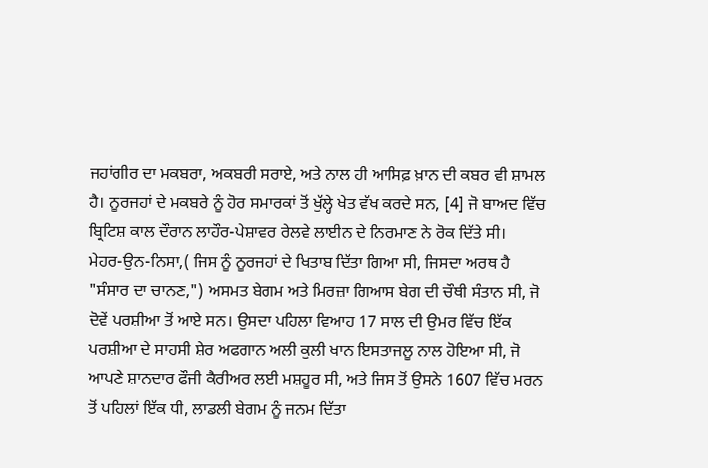ਜਹਾਂਗੀਰ ਦਾ ਮਕਬਰਾ, ਅਕਬਰੀ ਸਰਾਏ, ਅਤੇ ਨਾਲ ਹੀ ਆਸਿਫ਼ ਖ਼ਾਨ ਦੀ ਕਬਰ ਵੀ ਸ਼ਾਮਲ ਹੈ। ਨੂਰਜਹਾਂ ਦੇ ਮਕਬਰੇ ਨੂੰ ਹੋਰ ਸਮਾਰਕਾਂ ਤੋਂ ਖੁੱਲ੍ਹੇ ਖੇਤ ਵੱਖ ਕਰਦੇ ਸਨ, [4] ਜੋ ਬਾਅਦ ਵਿੱਚ ਬ੍ਰਿਟਿਸ਼ ਕਾਲ ਦੌਰਾਨ ਲਾਹੌਰ-ਪੇਸ਼ਾਵਰ ਰੇਲਵੇ ਲਾਈਨ ਦੇ ਨਿਰਮਾਣ ਨੇ ਰੋਕ ਦਿੱਤੇ ਸੀ।
ਮੇਹਰ-ਉਨ-ਨਿਸਾ,( ਜਿਸ ਨੂੰ ਨੂਰਜਹਾਂ ਦੇ ਖਿਤਾਬ ਦਿੱਤਾ ਗਿਆ ਸੀ, ਜਿਸਦਾ ਅਰਥ ਹੈ "ਸੰਸਾਰ ਦਾ ਚਾਨਣ,") ਅਸਮਤ ਬੇਗਮ ਅਤੇ ਮਿਰਜ਼ਾ ਗਿਆਸ ਬੇਗ ਦੀ ਚੌਥੀ ਸੰਤਾਨ ਸੀ, ਜੋ ਦੋਵੇਂ ਪਰਸ਼ੀਆ ਤੋਂ ਆਏ ਸਨ। ਉਸਦਾ ਪਹਿਲਾ ਵਿਆਹ 17 ਸਾਲ ਦੀ ਉਮਰ ਵਿੱਚ ਇੱਕ ਪਰਸ਼ੀਆ ਦੇ ਸਾਹਸੀ ਸ਼ੇਰ ਅਫਗਾਨ ਅਲੀ ਕੁਲੀ ਖਾਨ ਇਸਤਾਜਲੂ ਨਾਲ ਹੋਇਆ ਸੀ, ਜੋ ਆਪਣੇ ਸ਼ਾਨਦਾਰ ਫੌਜੀ ਕੈਰੀਅਰ ਲਈ ਮਸ਼ਹੂਰ ਸੀ, ਅਤੇ ਜਿਸ ਤੋਂ ਉਸਨੇ 1607 ਵਿੱਚ ਮਰਨ ਤੋਂ ਪਹਿਲਾਂ ਇੱਕ ਧੀ, ਲਾਡਲੀ ਬੇਗਮ ਨੂੰ ਜਨਮ ਦਿੱਤਾ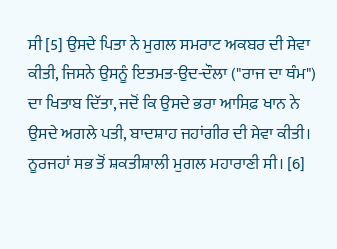ਸੀ [5] ਉਸਦੇ ਪਿਤਾ ਨੇ ਮੁਗਲ ਸਮਰਾਟ ਅਕਬਰ ਦੀ ਸੇਵਾ ਕੀਤੀ, ਜਿਸਨੇ ਉਸਨੂੰ ਇਤਮਤ-ਉਦ-ਦੌਲਾ ("ਰਾਜ ਦਾ ਥੰਮ") ਦਾ ਖਿਤਾਬ ਦਿੱਤਾ, ਜਦੋਂ ਕਿ ਉਸਦੇ ਭਰਾ ਆਸਿਫ਼ ਖਾਨ ਨੇ ਉਸਦੇ ਅਗਲੇ ਪਤੀ, ਬਾਦਸ਼ਾਹ ਜਹਾਂਗੀਰ ਦੀ ਸੇਵਾ ਕੀਤੀ। ਨੂਰਜਹਾਂ ਸਭ ਤੋਂ ਸ਼ਕਤੀਸ਼ਾਲੀ ਮੁਗਲ ਮਹਾਰਾਣੀ ਸੀ। [6]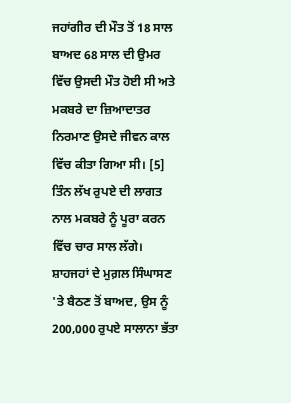ਜਹਾਂਗੀਰ ਦੀ ਮੌਤ ਤੋਂ 18 ਸਾਲ ਬਾਅਦ 68 ਸਾਲ ਦੀ ਉਮਰ ਵਿੱਚ ਉਸਦੀ ਮੌਤ ਹੋਈ ਸੀ ਅਤੇ ਮਕਬਰੇ ਦਾ ਜ਼ਿਆਦਾਤਰ ਨਿਰਮਾਣ ਉਸਦੇ ਜੀਵਨ ਕਾਲ ਵਿੱਚ ਕੀਤਾ ਗਿਆ ਸੀ। [5] ਤਿੰਨ ਲੱਖ ਰੁਪਏ ਦੀ ਲਾਗਤ ਨਾਲ ਮਕਬਰੇ ਨੂੰ ਪੂਰਾ ਕਰਨ ਵਿੱਚ ਚਾਰ ਸਾਲ ਲੱਗੇ। ਸ਼ਾਹਜਹਾਂ ਦੇ ਮੁਗ਼ਲ ਸਿੰਘਾਸਣ 'ਤੇ ਬੈਠਣ ਤੋਂ ਬਾਅਦ, ਉਸ ਨੂੰ 200,000 ਰੁਪਏ ਸਾਲਾਨਾ ਭੱਤਾ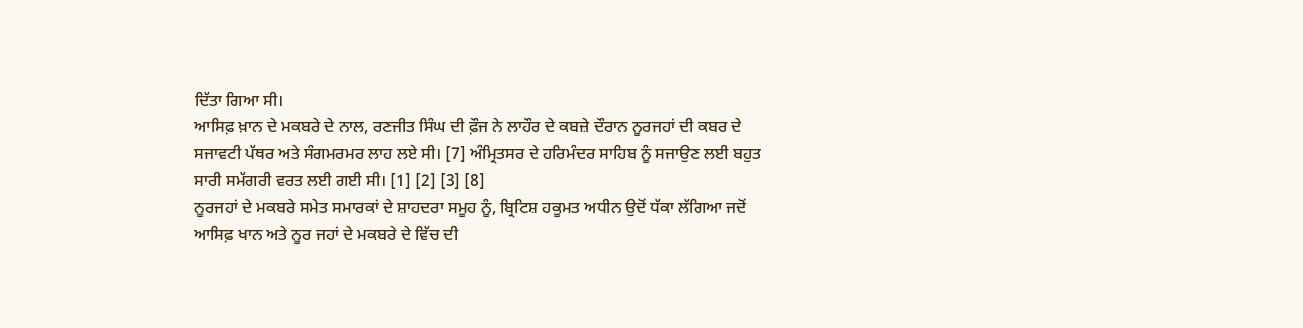ਦਿੱਤਾ ਗਿਆ ਸੀ।
ਆਸਿਫ਼ ਖ਼ਾਨ ਦੇ ਮਕਬਰੇ ਦੇ ਨਾਲ, ਰਣਜੀਤ ਸਿੰਘ ਦੀ ਫ਼ੌਜ ਨੇ ਲਾਹੌਰ ਦੇ ਕਬਜ਼ੇ ਦੌਰਾਨ ਨੂਰਜਹਾਂ ਦੀ ਕਬਰ ਦੇ ਸਜਾਵਟੀ ਪੱਥਰ ਅਤੇ ਸੰਗਮਰਮਰ ਲਾਹ ਲਏ ਸੀ। [7] ਅੰਮ੍ਰਿਤਸਰ ਦੇ ਹਰਿਮੰਦਰ ਸਾਹਿਬ ਨੂੰ ਸਜਾਉਣ ਲਈ ਬਹੁਤ ਸਾਰੀ ਸਮੱਗਰੀ ਵਰਤ ਲਈ ਗਈ ਸੀ। [1] [2] [3] [8]
ਨੂਰਜਹਾਂ ਦੇ ਮਕਬਰੇ ਸਮੇਤ ਸਮਾਰਕਾਂ ਦੇ ਸ਼ਾਹਦਰਾ ਸਮੂਹ ਨੂੰ, ਬ੍ਰਿਟਿਸ਼ ਹਕੂਮਤ ਅਧੀਨ ਉਦੋਂ ਧੱਕਾ ਲੱਗਿਆ ਜਦੋਂ ਆਸਿਫ਼ ਖਾਨ ਅਤੇ ਨੂਰ ਜਹਾਂ ਦੇ ਮਕਬਰੇ ਦੇ ਵਿੱਚ ਦੀ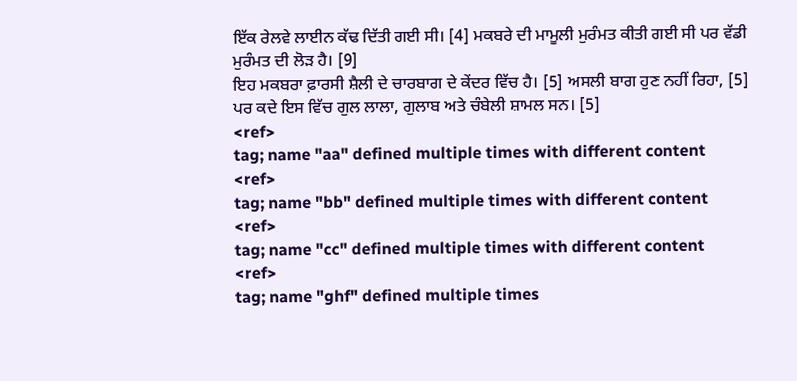ਇੱਕ ਰੇਲਵੇ ਲਾਈਨ ਕੱਢ ਦਿੱਤੀ ਗਈ ਸੀ। [4] ਮਕਬਰੇ ਦੀ ਮਾਮੂਲੀ ਮੁਰੰਮਤ ਕੀਤੀ ਗਈ ਸੀ ਪਰ ਵੱਡੀ ਮੁਰੰਮਤ ਦੀ ਲੋੜ ਹੈ। [9]
ਇਹ ਮਕਬਰਾ ਫ਼ਾਰਸੀ ਸ਼ੈਲੀ ਦੇ ਚਾਰਬਾਗ ਦੇ ਕੇਂਦਰ ਵਿੱਚ ਹੈ। [5] ਅਸਲੀ ਬਾਗ ਹੁਣ ਨਹੀਂ ਰਿਹਾ, [5] ਪਰ ਕਦੇ ਇਸ ਵਿੱਚ ਗੁਲ ਲਾਲਾ, ਗੁਲਾਬ ਅਤੇ ਚੰਬੇਲੀ ਸ਼ਾਮਲ ਸਨ। [5]
<ref>
tag; name "aa" defined multiple times with different content
<ref>
tag; name "bb" defined multiple times with different content
<ref>
tag; name "cc" defined multiple times with different content
<ref>
tag; name "ghf" defined multiple times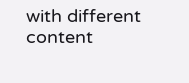with different content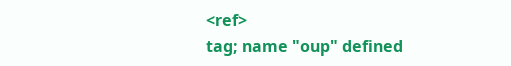<ref>
tag; name "oup" defined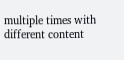multiple times with different content